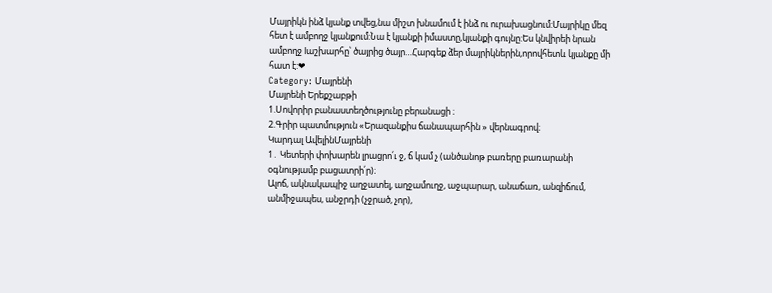Մայրիկն ինձ կյանք տվեց,նա միշտ խնամում է ինձ ու ուրախացնում:Մայրիկը մեզ հետ է ամբողջ կյանքում:Նա է կյանքի իմաստը,կյանքի գույնը:Ես կնվիրեի նրան ամբողջ lաշխարհը՝ ծայրից ծայր…Հարգեք ձեր մայրիկներին,որովհետև կյանքը մի հատ է:❤
Category: Մայրենի
Մայրենի Երեքշաբթի
1.Սովորիր բանաստեղծությունը բերանացի ։
2.Գրիր պատմություն «Երազանքիս ճանապարհին » վերնագրով։
Կարդալ ԱվելինՄայրենի
1․ Կետերի փոխարեն լրացրո՛ւ ջ, ճ կամ չ (անծանոթ բառերը բառարանի օգնությամբ բացատրի՛ր)։
Ալոճ, ակնակապիջ աղջատել, աղջամուղջ, աջպարար, անաճառ, անզիճում, անմիջապես, անջրդի (չջրած, չոր),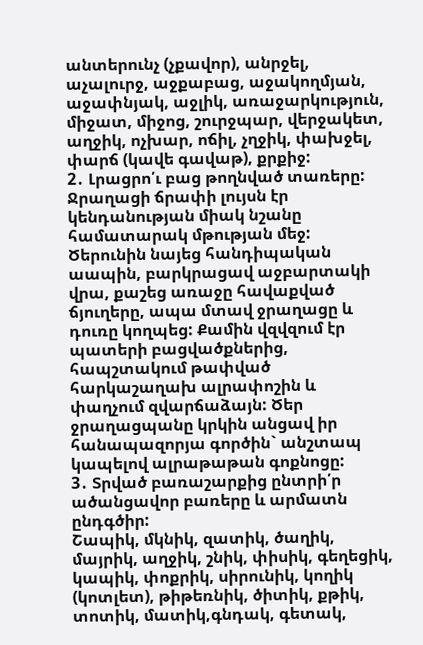անտերունչ (չքավոր), անրջել, աչալուրջ, աջքաբաց, աջակողմյան, աջափնյակ, աջլիկ, առաջարկություն, միջատ, միջոց, շուրջպար, վերջակետ, աղջիկ, ոչխար, ոճիլ, չղջիկ, փախջել, փարճ (կավե գավաթ), քրքիջ:
2․ Լրացրո՛ւ բաց թողնված տառերը:
Ջրաղացի ճրափի լույսն էր կենդանության միակ նշանը համատարակ մթության մեջ:
Ծերունին նայեց հանդիպական աապին, բարկրացավ աջբարտակի վրա, քաշեց առաջը հավաքված ճյուղերը, ապա մտավ ջրաղացը և դուռը կողպեց: Քամին վզվզում էր պատերի բացվածքներից, հապշտակում թափված հարկաշաղախ ալրափոշին և փաղչում զվարճաձայն: Ծեր ջրաղացպանը կրկին անցավ իր հանապազորյա գործին` անշտապ կապելով ալրաթաթան գոքնոցը:
3․ Տրված բառաշարքից ընտրի՛ր ածանցավոր բառերը և արմատն ընդգծիր:
Շապիկ, մկնիկ, զատիկ, ծաղիկ, մայրիկ, աղջիկ, շնիկ, փիսիկ, գեղեցիկ, կապիկ, փոքրիկ, սիրունիկ, կողիկ (կոտլետ), թիթեռնիկ, ծիտիկ, քթիկ, տոտիկ, մատիկ,գնդակ, գետակ,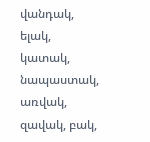վանդակ, ելակ, կատակ, նապաստակ, առվակ, զավակ, բակ,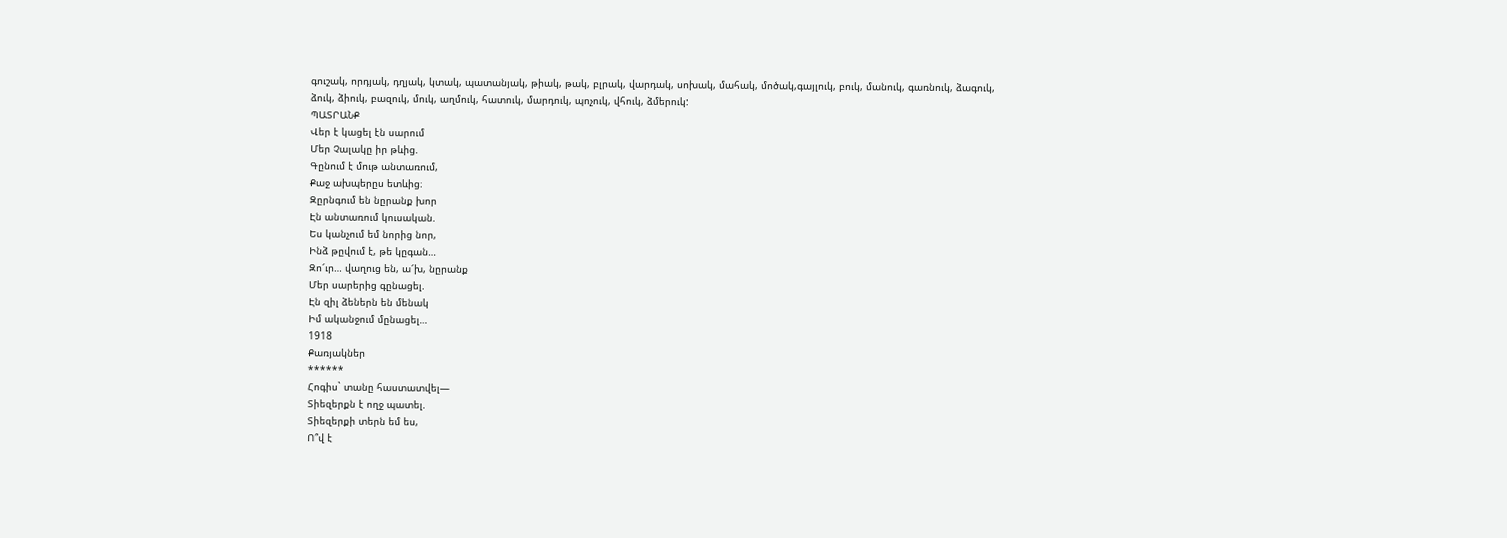գուշակ, որդյակ, դղյակ, կտակ, պատանյակ, թիակ, թակ, բլրակ, վարդակ, սոխակ, մահակ, մոծակ,գայլուկ, բուկ, մանուկ, գառնուկ, ձագուկ, ձուկ, ձիուկ, բազուկ, մուկ, աղմուկ, հատուկ, մարդուկ, պոչուկ, վհուկ, ձմերուկ:
ՊԱՏՐԱՆՔ
Վեր է կացել էն սարում
Մեր Չալակը իր թևից.
Գընում է մութ անտառում,
Քաջ ախպերըս ետևից։
Զըրնգում են նըրանք խոր
Էն անտառում կուսական.
Ես կանչում եմ նորից նոր,
Ինձ թըվում է, թե կըգան…
Զո՜ւր… վաղուց են, ա՜խ, նըրանք
Մեր սարերից գընացել.
Էն զիլ ձեներն են մենակ
Իմ ականջում մընացել…
1918
Քառյակներ
******
Հոգիս` տանը հաստատվել―
Տիեզերքն է ողջ պատել.
Տիեզերքի տերն եմ ես,
Ո՞վ է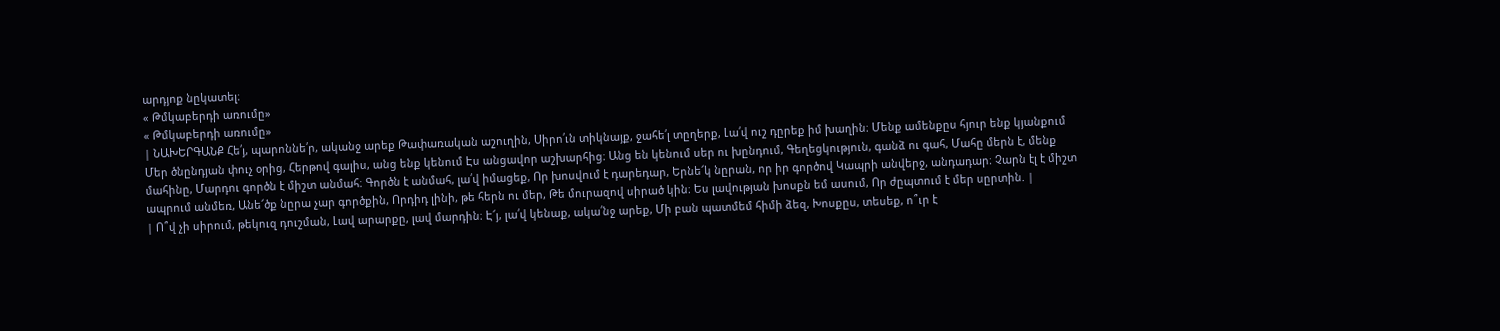արդյոք նըկատել։
« Թմկաբերդի առումը»
« Թմկաբերդի առումը»
| ՆԱԽԵՐԳԱՆՔ Հե՛յ, պարոննե՛ր, ականջ արեք Թափառական աշուղին, Սիրո՛ւն տիկնայք, ջահե՛լ տըղերք, Լա՛վ ուշ դըրեք իմ խաղին։ Մենք ամենքըս հյուր ենք կյանքում Մեր ծնընդյան փուչ օրից, Հերթով գալիս, անց ենք կենում Էս անցավոր աշխարհից։ Անց են կենում սեր ու խընդում, Գեղեցկություն, գանձ ու գահ, Մահը մերն է, մենք մահինը, Մարդու գործն է միշտ անմահ։ Գործն է անմահ, լա՛վ իմացեք, Որ խոսվում է դարեդար, Երնե՜կ նըրան, որ իր գործով Կապրի անվերջ, անդադար։ Չարն էլ է միշտ ապրում անմեռ, Անե՜ծք նըրա չար գործքին, Որդիդ լինի, թե հերն ու մեր, Թե մուրազով սիրած կին։ Ես լավության խոսքն եմ ասում, Որ ժըպտում է մեր սըրտին. |
| Ո՞վ չի սիրում, թեկուզ դուշման, Լավ արարքը, լավ մարդին։ Է՜յ, լա՛վ կենաք, ակա՛նջ արեք, Մի բան պատմեմ հիմի ձեզ, Խոսքըս, տեսեք, ո՞ւր է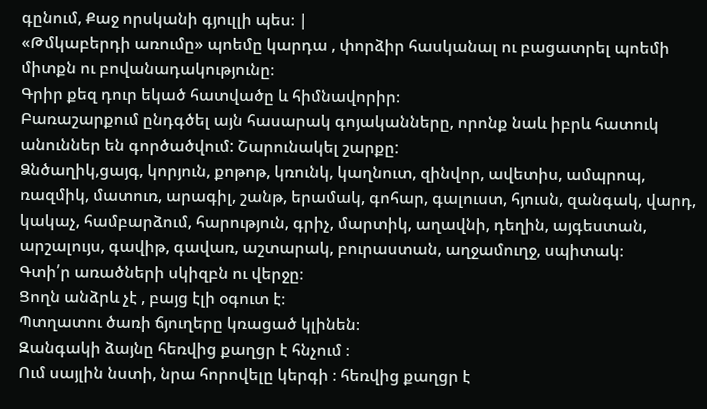գընում, Քաջ որսկանի գյուլլի պես։ |
«Թմկաբերդի առումը» պոեմը կարդա , փորձիր հասկանալ ու բացատրել պոեմի միտքն ու բովանադակությունը։
Գրիր քեզ դուր եկած հատվածը և հիմնավորիր։
Բառաշարքում ընդգծել այն հասարակ գոյականները, որոնք նաև իբրև հատուկ անուններ են գործածվում: Շարունակել շարքը:
Ձնծաղիկ,ցայգ, կորյուն, քոթոթ, կռունկ, կաղնուտ, զինվոր, ավետիս, ամպրոպ, ռազմիկ, մատուռ, արագիլ, շանթ, երամակ, գոհար, գալուստ, հյուսն, զանգակ, վարդ, կակաչ, համբարձում, հարություն, գրիչ, մարտիկ, աղավնի, դեղին, այգեստան, արշալույս, գավիթ, գավառ, աշտարակ, բուրաստան, աղջամուղջ, սպիտակ։
Գտի՛ր առածների սկիզբն ու վերջը։
Ցողն անձրև չէ , բայց էլի օգուտ է։
Պտղատու ծառի ճյուղերը կռացած կլինեն։
Զանգակի ձայնը հեռվից քաղցր է հնչում ։
Ում սայլին նստի, նրա հորովելը կերգի ։ հեռվից քաղցր է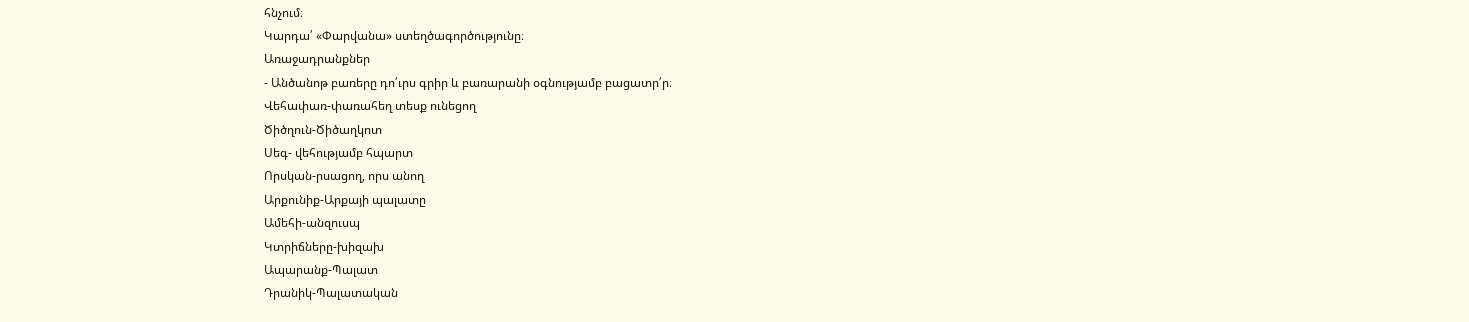հնչում։
Կարդա՛ «Փարվանա» ստեղծագործությունը։
Առաջադրանքներ
- Անծանոթ բառերը դո՛ւրս գրիր և բառարանի օգնությամբ բացատր՛ր։
Վեհափառ-փառահեղ տեսք ունեցող
Ծիծղուն-Ծիծաղկոտ
Սեգ- վեհությամբ հպարտ
Որսկան-րսացող, որս անող
Արքունիք-Արքայի պալատը
Ամեհի-անզուսպ
Կտրիճները-խիզախ
Ապարանք-Պալատ
Դրանիկ-Պալատական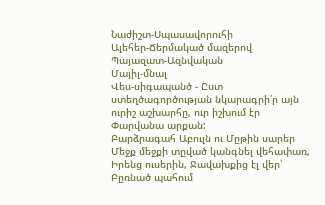Նաժիշտ-Սպասավորուհի
Ալեհեր-Ճերմակած մազերով
Պայազատ-Ազնվական
Մայիլ-մնալ
Վես-սիգապանծ - Ըստ ստեղծագործության նկարագրի՛ր այն ուրիշ աշխարհը, ուր իշխում էր Փարվանա արքան:
Բարձրագահ Աբուլն ու Մըթին սարեր
Մեջք մեջքի տըված կանգնել վեհափառ,
Իրենց ուսերին, Ջավախքից էլ վեր՝
Բըռնած պահում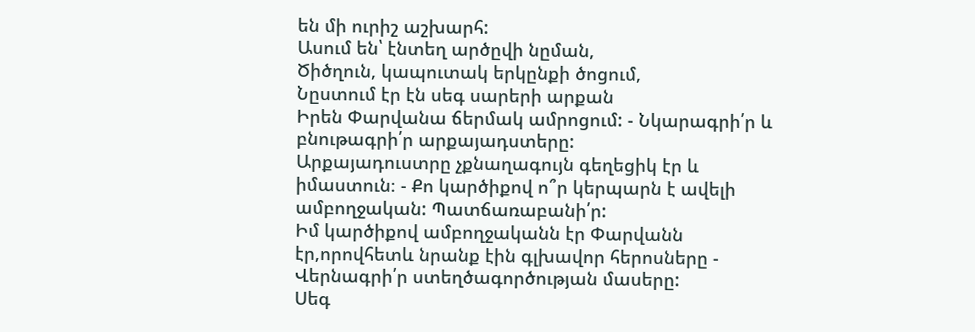են մի ուրիշ աշխարհ:
Ասում են՝ էնտեղ արծըվի նըման,
Ծիծղուն, կապուտակ երկընքի ծոցում,
Նըստում էր էն սեգ սարերի արքան
Իրեն Փարվանա ճերմակ ամրոցում: - Նկարագրի՛ր և բնութագրի՛ր արքայադստերը:
Արքայադուստրը չքնաղագույն գեղեցիկ էր և իմաստուն։ - Քո կարծիքով ո՞ր կերպարն է ավելի ամբողջական: Պատճառաբանի՛ր:
Իմ կարծիքով ամբողջականն էր Փարվանն էր,որովհետև նրանք էին գլխավոր հերոսները - Վերնագրի՛ր ստեղծագործության մասերը:
Սեգ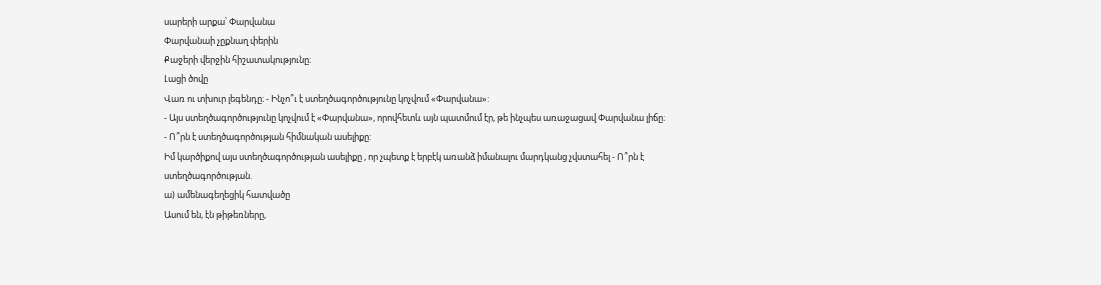սարերի արքա՝ Փարվանա
Փարվանաի չըքնաղ փերին
Քաջերի վերջին հիշատակությունը։
Լացի ծովը
Վառ ու տխուր լեգենդը։ - Ինչո՞ւ է ստեղծագործությունը կոչվում «Փարվանա»:
- Այս ստեղծագործությունը կոչվում է «Փարվանա», որովհետև այն պատմում էր, թե ինչպես առաջացավ Փարվանա լիճը։
- Ո՞րն է ստեղծագործության հիմնական ասելիքը:
Իմ կարծիքով այս ստեղծագործության ասելիքը , որ չպետք է երբէկ առանձ իմանալու մարդկանց չվստահել - Ո՞րն է ստեղծագործության.
ա) ամենագեղեցիկ հատվածը
Ասում են, էն թիթեռները,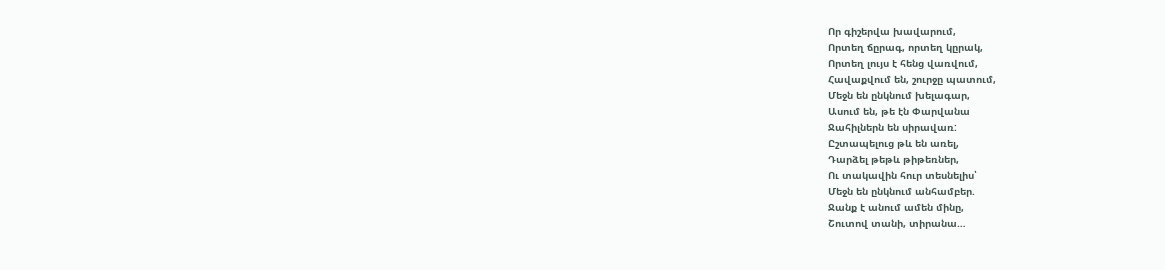Որ գիշերվա խավարում,
Որտեղ ճըրագ, որտեղ կըրակ,
Որտեղ լույս է հենց վառվում,
Հավաքվում են, շուրջը պատում,
Մեջն են ընկնում խելագար,
Ասում են, թե էն Փարվանա
Ջահիլներն են սիրավառ:
Ըշտապելուց թև են առել,
Դարձել թեթև թիթեռներ,
Ու տակավին հուր տեսնելիս՝
Մեջն են ընկնում անհամբեր.
Ջանք է անում ամեն մինը,
Շուտով տանի, տիրանա…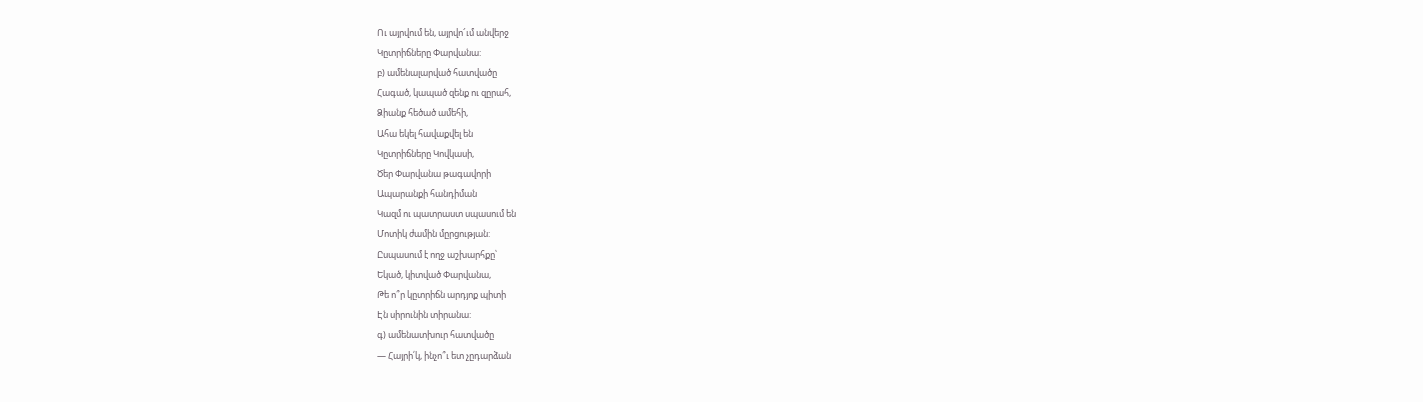Ու այրվում են, այրվո՜ւմ անվերջ
Կըտրիճները Փարվանա:
բ) ամենալարված հատվածը
Հագած, կապած զենք ու զըրահ,
Ձիանք հեծած ամեհի,
Ահա եկել հավաքվել են
Կըտրիճները Կովկասի,
Ծեր Փարվանա թագավորի
Ապարանքի հանդիման
Կազմ ու պատրաստ սպասում են
Մոտիկ ժամին մըրցության:
Ըսպասում է ողջ աշխարհքը՝
Եկած, կիտված Փարվանա,
Թե ո՞ր կըտրիճն արդյոք պիտի
Էն սիրունին տիրանա:
գ) ամենատխուր հատվածը
— Հայրի՛կ, ինչո՞ւ ետ չըդարձան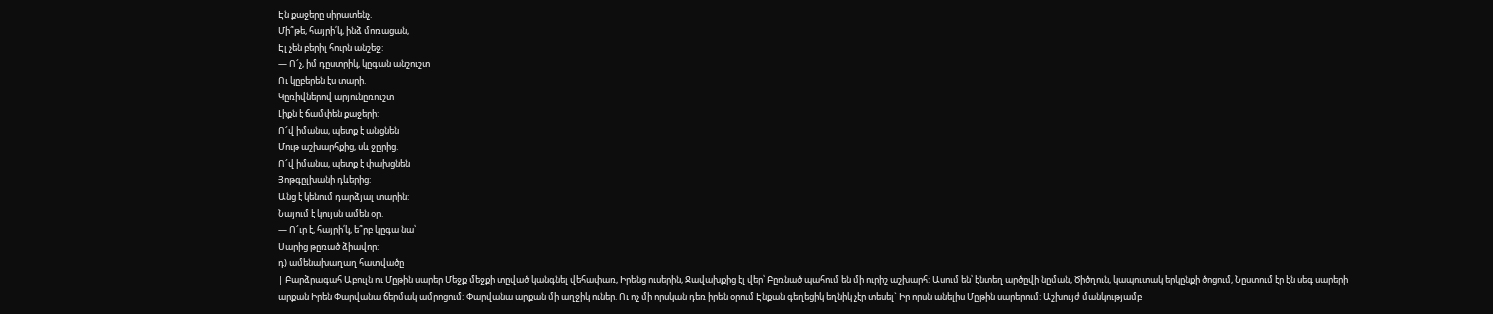Էն քաջերը սիրատենչ.
Մի՞թե, հայրի՛կ, ինձ մոռացան,
Էլ չեն բերիլ հուրն անշեջ:
— Ո՜չ, իմ դըստրիկ, կըգան անշուշտ
Ու կըբերեն էս տարի.
Կըռիվներով արյունըռուշտ
Լիքն է ճամփեն քաջերի:
Ո՜վ իմանա, պետք է անցնեն
Մութ աշխարհքից, սև ջըրից.
Ո՜վ իմանա, պետք է փախցնեն
Յոթգըլխանի դևերից:
Անց է կենում դարձյալ տարին:
Նայում է կույսն ամեն օր.
— Ո՜ւր է, հայրի՛կ, ե՞րբ կըգա նա՝
Սարից թըռած ձիավոր:
դ) ամենախաղաղ հատվածը
| Բարձրագահ Աբուլն ու Մըթին սարեր Մեջք մեջքի տըված կանգնել վեհափառ, Իրենց ուսերին, Ջավախքից էլ վեր՝ Բըռնած պահում են մի ուրիշ աշխարհ: Ասում են՝ էնտեղ արծըվի նըման, Ծիծղուն, կապուտակ երկընքի ծոցում, Նըստում էր էն սեգ սարերի արքան Իրեն Փարվանա ճերմակ ամրոցում: Փարվանա արքան մի աղջիկ ուներ. Ու ոչ մի որսկան դեռ իրեն օրում Էնքան գեղեցիկ եղնիկ չէր տեսել` Իր որսն անելիս Մըթին սարերում: Աշխույժ մանկությամբ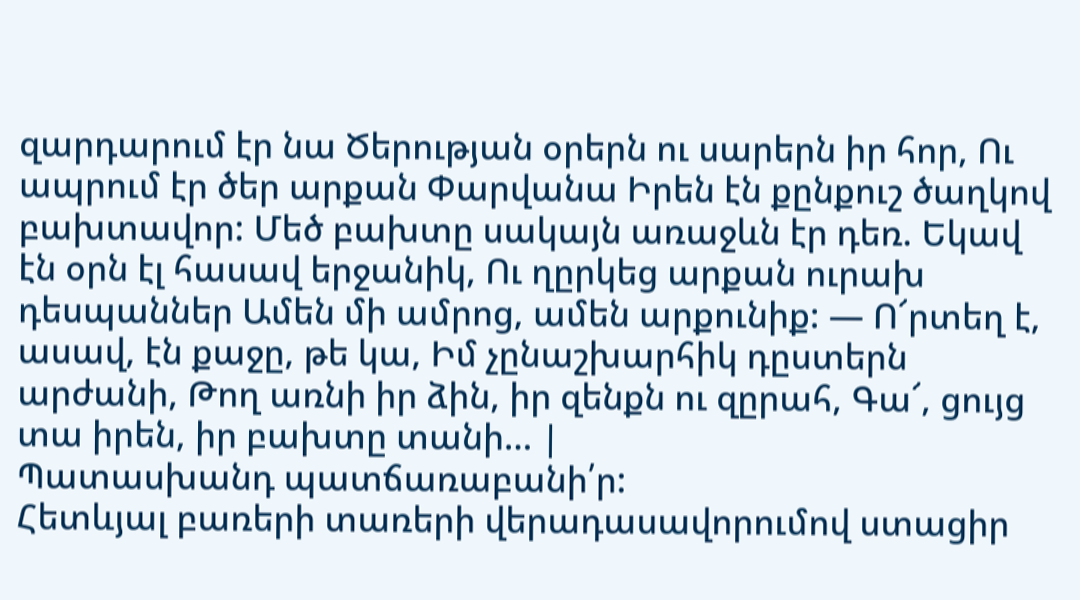զարդարում էր նա Ծերության օրերն ու սարերն իր հոր, Ու ապրում էր ծեր արքան Փարվանա Իրեն էն քընքուշ ծաղկով բախտավոր: Մեծ բախտը սակայն առաջևն էր դեռ. Եկավ էն օրն էլ հասավ երջանիկ, Ու ղըրկեց արքան ուրախ դեսպաններ Ամեն մի ամրոց, ամեն արքունիք: — Ո՜րտեղ է, ասավ, էն քաջը, թե կա, Իմ չընաշխարհիկ դըստերն արժանի, Թող առնի իր ձին, իր զենքն ու զըրահ, Գա՜, ցույց տա իրեն, իր բախտը տանի… |
Պատասխանդ պատճառաբանի՛ր:
Հետևյալ բառերի տառերի վերադասավորումով ստացիր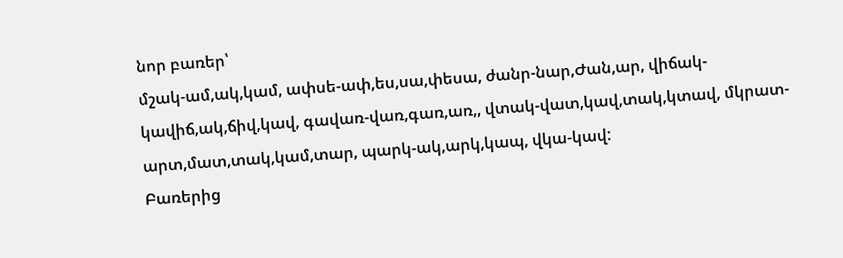նոր բառեր՝
մշակ-ամ,ակ,կամ, ափսե-ափ,ես,սա,փեսա, ժանր-նար,Ժան,ար, վիճակ-կավիճ,ակ,ճիվ,կավ, գավառ-վառ,գառ,առ,, վտակ-վատ,կավ,տակ,կտավ, մկրատ-արտ,մատ,տակ,կամ,տար, պարկ-ակ,արկ,կապ, վկա-կավ:
Բառերից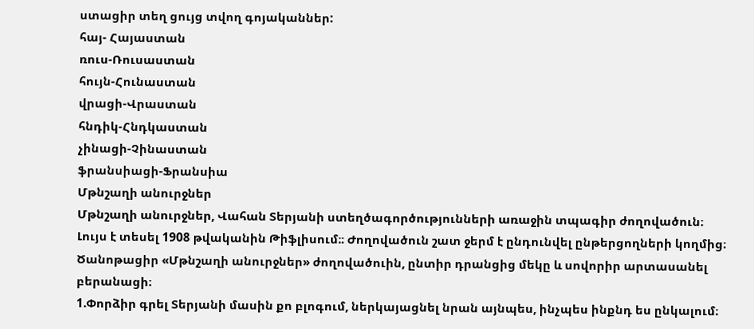ստացիր տեղ ցույց տվող գոյականներ:
հայ- Հայաստան
ռուս-Ռուսաստան
հույն-Հունաստան
վրացի-Վրաստան
հնդիկ-Հնդկաստան
չինացի-Չինաստան
ֆրանսիացի-Ֆրանսիա
Մթնշաղի անուրջներ
Մթնշաղի անուրջներ, Վահան Տերյանի ստեղծագործությունների առաջին տպագիր ժողովածուն։ Լույս է տեսել 1908 թվականին Թիֆլիսում։։ Ժողովածուն շատ ջերմ է ընդունվել ընթերցողների կողմից։
Ծանոթացիր «Մթնշաղի անուրջներ» ժողովածուին, ընտիր դրանցից մեկը և սովորիր արտասանել բերանացի։
1.Փորձիր գրել Տերյանի մասին քո բլոգում, ներկայացնել նրան այնպես, ինչպես ինքնդ ես ընկալում։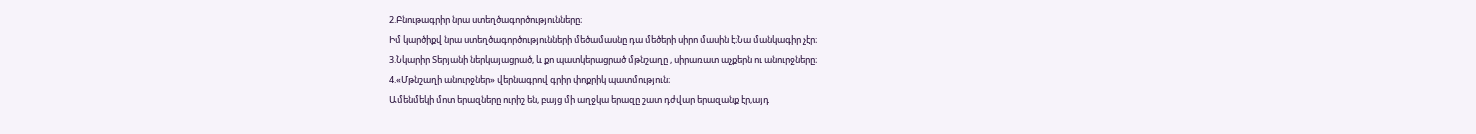2.Բնութագրիր նրա ստեղծագործությունները։
Իմ կարծիքվ նրա ստեղծագործությունների մեծամասնը դա մեծերի սիրո մասին է։Նա մանկագիր չէր։
3.Նկարիր Տերյանի ներկայացրած, և քո պատկերացրած մթնշաղը , սիրառատ աչքերն ու անուրջները։
4.«Մթնշաղի անուրջներ» վերնագրով գրիր փոքրիկ պատմություն։
Ամենմեկի մոտ երազները ուրիշ են, բայց մի աղջկա երազը շատ դժվար երազանք էր,այդ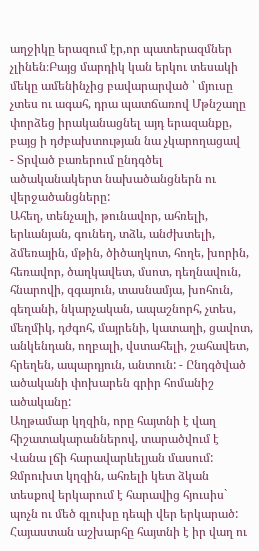աղջիկը երազում էր,որ պատերազմներ չլինեն։Բայց մարդիկ կան երկու տեսակի մեկը ամենինչից բավարարված ՝ մյուսը չտես ու ագահ, դրա պատճառով Մթնշաղը փորձեց իրականացնել այդ երազանքը, բայց ի դժբախտության նա չկարողացավ
- Տրված բառերում ընդգծել ածականակերտ նախածանցներն ու վերջածանցները:
Ահեղ, տենչալի, թունավոր, ահռելի, երևանյան, գունեղ, տձև, անժխտելի, ձմեռային, մթին, ծիծաղկոտ, հողե, խորին, հեռավոր, ծաղկավետ, մսոտ, դեղնավուն, հնարովի, զգայուն, տասնամյա, խոհուն, գեղանի, նկարչական, ապաշնորհ, չտես, մեղմիկ, դժգոհ, մայրենի, կատաղի, ցավոտ, անկենդան, ողբալի, վստահելի, շահավետ, հրեղեն, ապարդյուն, անտուն: - Ընդգծված ածականի փոխարեն գրիր հոմանիշ ածականը:
Աղթամար կղզին, որը հայտնի է վաղ հիշատակարաններով, տարածվում է Վանա լճի հարավարևելյան մասում: Զմրուխտ կղզին, ահռելի կետ ձկան տեսքով երկարում է հարավից հյուսիս` պոչն ու մեծ գլուխը դեպի վեր երկարած:
Հայաստան աշխարհը հայտնի է իր վաղ ու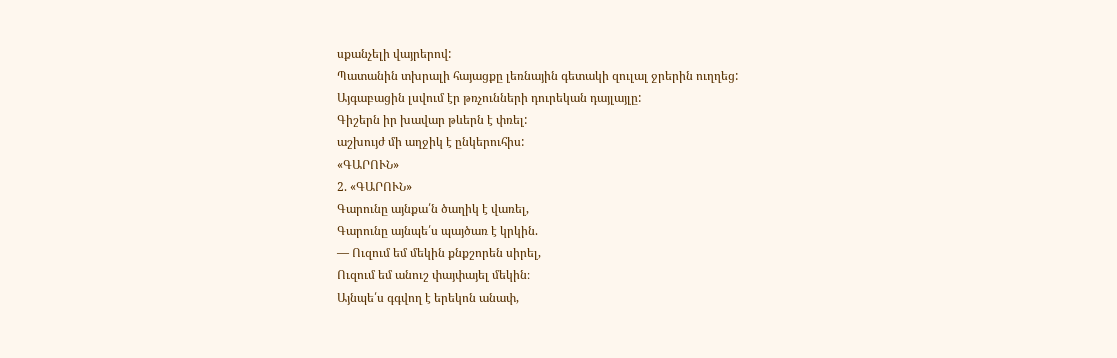սքանչելի վայրերով:
Պատանին տխրալի հայացքը լեռնային գետակի զուլալ ջրերին ուղղեց:
Այգաբացին լսվում էր թռչունների դուրեկան դայլայլը:
Գիշերն իր խավար թևերն է փռել:
աշխույժ մի աղջիկ է ընկերուհիս:
«ԳԱՐՈՒՆ»
2. «ԳԱՐՈՒՆ»
Գարունը այնքա՛ն ծաղիկ է վառել,
Գարունը այնպե՛ս պայծառ է կրկին.
— Ուզում եմ մեկին քնքշորեն սիրել,
Ուզում եմ անուշ փայփայել մեկին։
Այնպե՛ս գգվող է երեկոն անափ,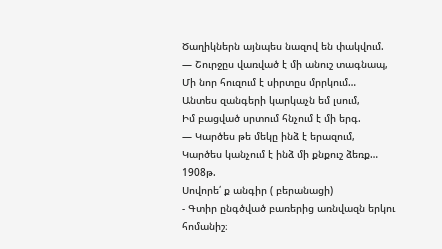Ծաղիկներն այնպես նազով են փակվում.
— Շուրջըս վառված է մի անուշ տագնապ,
Մի նոր հուզում է սիրտըս մրրկում…
Անտես զանգերի կարկաչն եմ լսում,
Իմ բացված սրտում հնչում է մի երգ.
— Կարծես թե մեկը ինձ է երազում,
Կարծես կանչում է ինձ մի քնքուշ ձեռք…
1908թ.
Սովորե՛ ք անգիր ( բերանացի)
- Գտիր ընգծված բառերից առնվազն երկու հոմանիշ։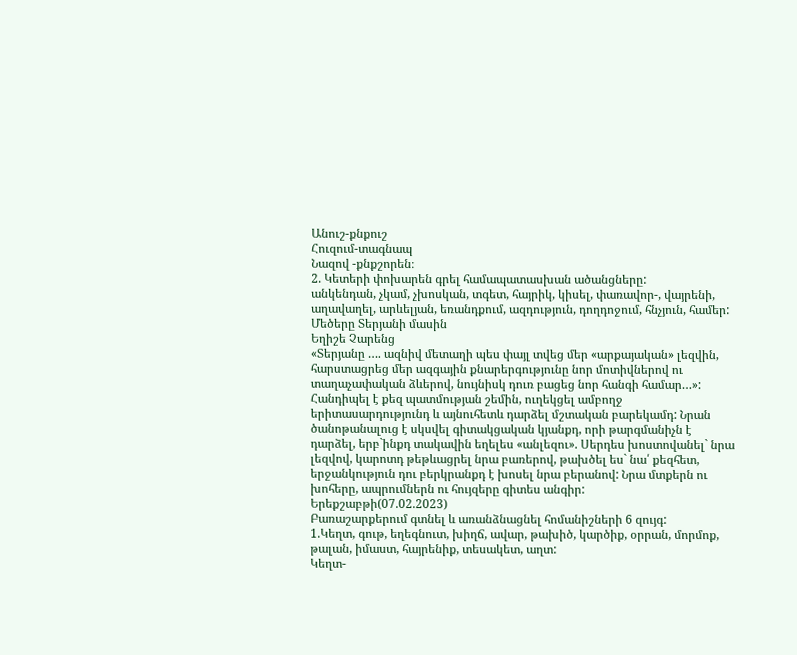Անուշ-քնքուշ
Հուզում-տագնապ
Նազով -քնքշորեն։
2. Կետերի փոխարեն գրել համապատասխան ածանցները:
անկենդան, չկամ, չխոսկան, տգետ, հայրիկ, կիսել, փառավոր-, վայրենի, աղավաղել, արևելյան, եռանդքում, ազդություն, դողդոջում, հնչյուն, համեր:
Մեծերը Տերյանի մասին
Եղիշե Չարենց
«Տերյանը …. ազնիվ մետաղի պես փայլ տվեց մեր «արքայական» լեզվին, հարստացրեց մեր ազգային քնարերգությունը նոր մոտիվներով ու տաղաչափական ձևերով, նույնիսկ դուռ բացեց նոր հանգի համար…»:
Հանդիպել է քեզ պատմության շեմին, ուղեկցել ամբողջ երիտասարդությունդ և այնուհետև դարձել մշտական բարեկամդ: Նրան ծանոթանալուց է սկսվել գիտակցական կյանքդ, որի թարգմանիչն է դարձել, երբ`ինքդ տակավին եղելես «անլեզու». Սերդես խոստովանել` նրա լեզվով, կարոտդ թեթևացրել նրա բառերով, թախծել ես` նա՛ քեզհետ, երջանկություն դու բերկրանքդ է խոսել նրա բերանով: Նրա մտքերն ու խոհերը, ապրումներն ու հույզերը գիտես անգիր:
Երեքշաբթի(07.02.2023)
Բառաշարքերում գտնել և առանձնացնել հոմանիշների 6 զույգ:
1.Կեղտ, գութ, եղեգնուտ, խիղճ, ավար, թախիծ, կարծիք, օրրան, մորմոք, թալան, իմաստ, հայրենիք, տեսակետ, աղտ:
Կեղտ-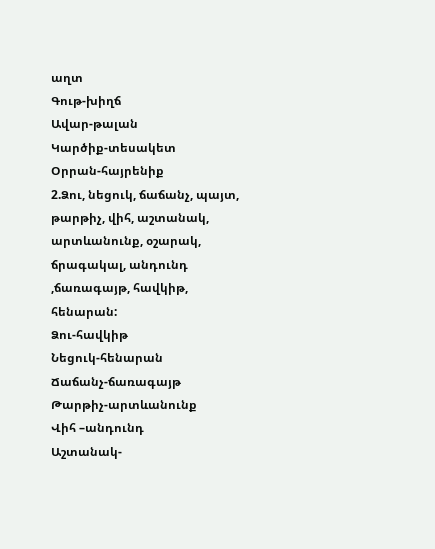աղտ
Գութ-խիղճ
Ավար-թալան
Կարծիք-տեսակետ
Օրրան-հայրենիք
2.Ձու, նեցուկ, ճաճանչ, պայտ, թարթիչ, վիհ, աշտանակ, արտևանունք, օշարակ, ճրագակալ, անդունդ ,ճառագայթ, հավկիթ, հենարան:
Ձու-հավկիթ
Նեցուկ-հենարան
Ճաճանչ-ճառագայթ
Թարթիչ-արտևանունք
Վիհ –անդունդ
Աշտանակ-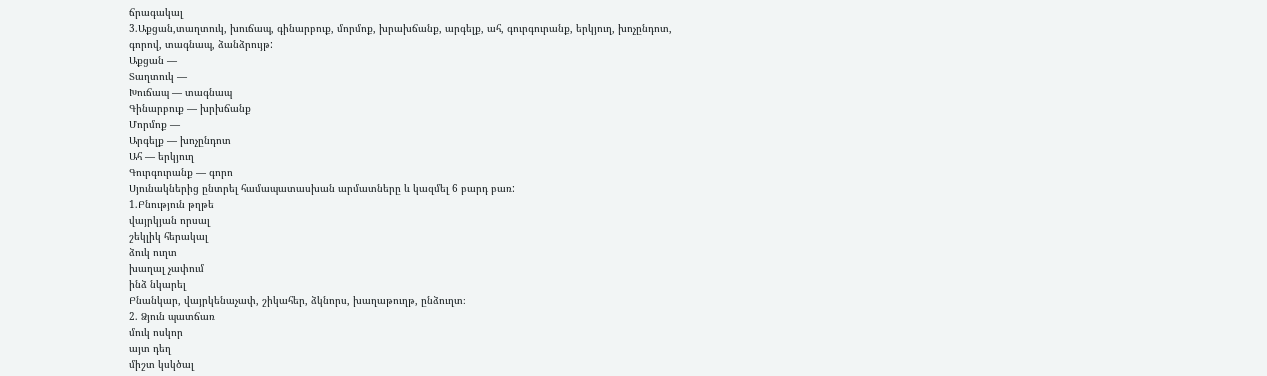ճրագակալ
3.Աքցան,տաղտուկ, խուճապ, գինարբուք, մորմոք, խրախճանք, արգելք, ահ, գուրգուրանք, երկյուղ, խոչընդոտ, գորով, տագնապ, ձանձրույթ:
Աքցան —
Տաղտուկ —
Խուճապ — տագնապ
Գինարբուք — խրխճանք
Մորմոք —
Արգելք — խոչընդոտ
Ահ — երկյուղ
Գուրգուրանք — գորո
Սյունակներից ընտրել համապատասխան արմատները և կազմել 6 բարդ բառ:
1.Բնություն թղթե
վայրկյան որսալ
շեկլիկ հերակալ
ձուկ ուղտ
խաղալ չափում
ինձ նկարել
Բնանկար, վայրկենաչափ, շիկահեր, ձկնորս, խաղաթուղթ, ընձուղտ։
2. Ձյուն պատճառ
մուկ ոսկոր
այտ դեղ
միշտ կսկծալ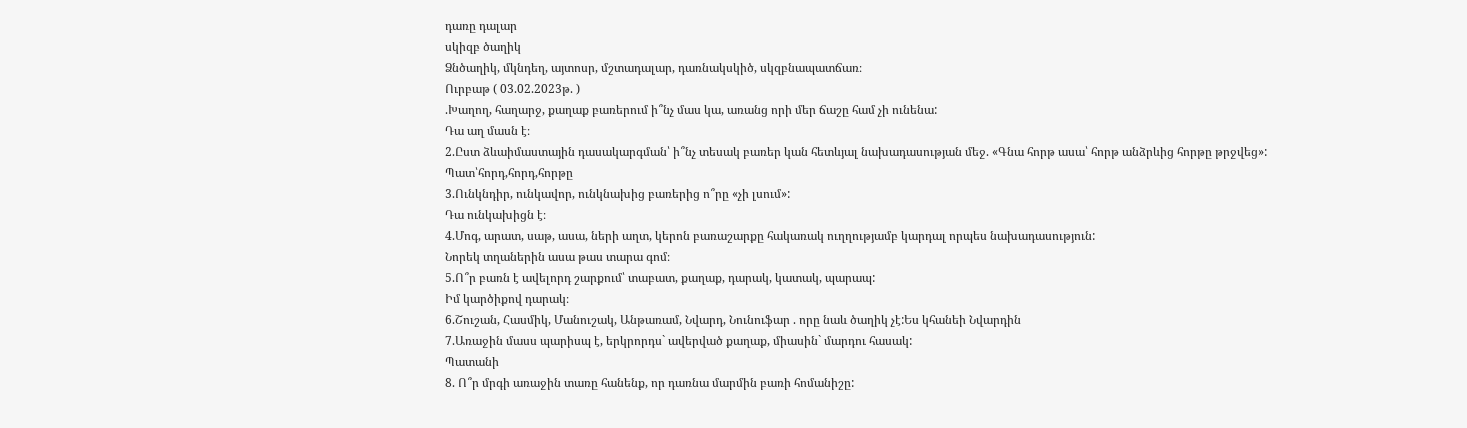դառը դալար
սկիզբ ծաղիկ
Ձնծաղիկ, մկնդեղ, այտոսր, մշտադալար, դառնակսկիծ, սկզբնապատճառ։
Ուրբաթ ( 03.02.2023թ. )
.Խաղող, հաղարջ, քաղաք բառերում ի՞նչ մաս կա, առանց որի մեր ճաշը համ չի ունենա:
Դա աղ մասն է։
2.Ըստ ձևաիմաստային դասակարգման՝ ի՞նչ տեսակ բառեր կան հետևյալ նախադասության մեջ. «Գնա հորթ ասա՝ հորթ անձրևից հորթը թրջվեց»:
Պատ՝հորդ,հորդ,հորթը
3.Ունկնդիր, ունկավոր, ունկնախից բառերից ո՞րը «չի լսում»:
Դա ունկախիցն է։
4.Մոգ, արատ, սաթ, ասա, ների աղտ, կերոն բառաշարքը հակառակ ուղղությամբ կարդալ որպես նախադասություն:
Նորեկ տղաներին ասա թաս տարա գոմ։
5.Ո՞ր բառն է ավելորդ շարքում՝ տաբատ, քաղաք, դարակ, կատակ, պարապ:
Իմ կարծիքով դարակ։
6.Շուշան, Հասմիկ, Մանուշակ, Անթառամ, Նվարդ, Նունուֆար . որը նաև ծաղիկ չէ:Ես կհանեի Նվարդին
7.Առաջին մասս պարիսպ է, երկրորդս` ավերված քաղաք, միասին` մարդու հասակ:
Պատանի
8. Ո՞ր մրգի առաջին տառը հանենք, որ դառնա մարմին բառի հոմանիշը: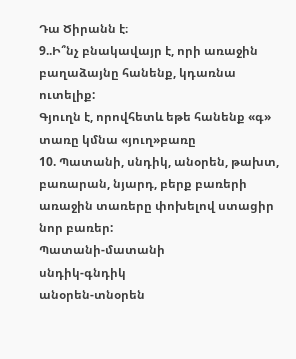Դա Ծիրանն է։
9..Ի՞նչ բնակավայր է, որի առաջին բաղաձայնը հանենք, կդառնա ուտելիք:
Գյուղն է, որովհետև եթե հանենք «գ» տառը կմնա «յուղ»բառը
10. Պատանի, սնդիկ, անօրեն, թախտ, բառարան, նյարդ, բերք բառերի առաջին տառերը փոխելով ստացիր նոր բառեր:
Պատանի-մատանի
սնդիկ-գնդիկ
անօրեն-տնօրեն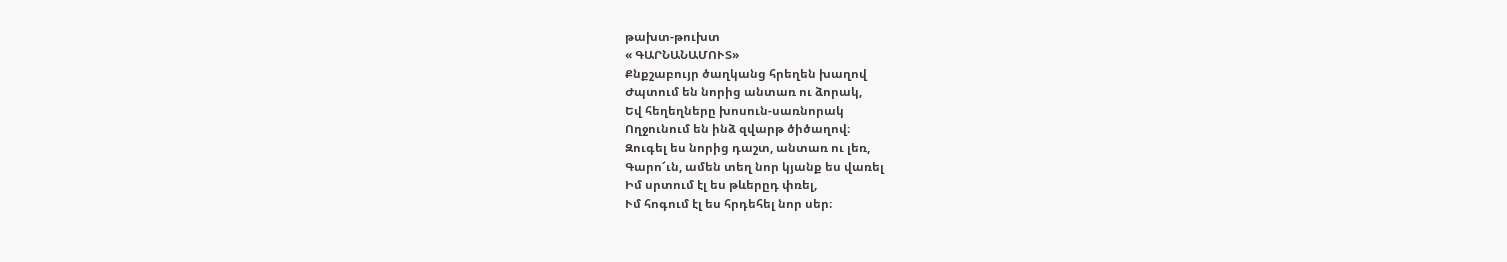թախտ-թուխտ
« ԳԱՐՆԱՆԱՄՈՒՏ»
Քնքշաբույր ծաղկանց հրեղեն խաղով
Ժպտում են նորից անտառ ու ձորակ,
Եվ հեղեղները խոսուն-սառնորակ
Ողջունում են ինձ զվարթ ծիծաղով։
Զուգել ես նորից դաշտ, անտառ ու լեռ,
Գարո՜ւն, ամեն տեղ նոր կյանք ես վառել
Իմ սրտում էլ ես թևերըդ փռել,
Ւմ հոգում էլ ես հրդեհել նոր սեր։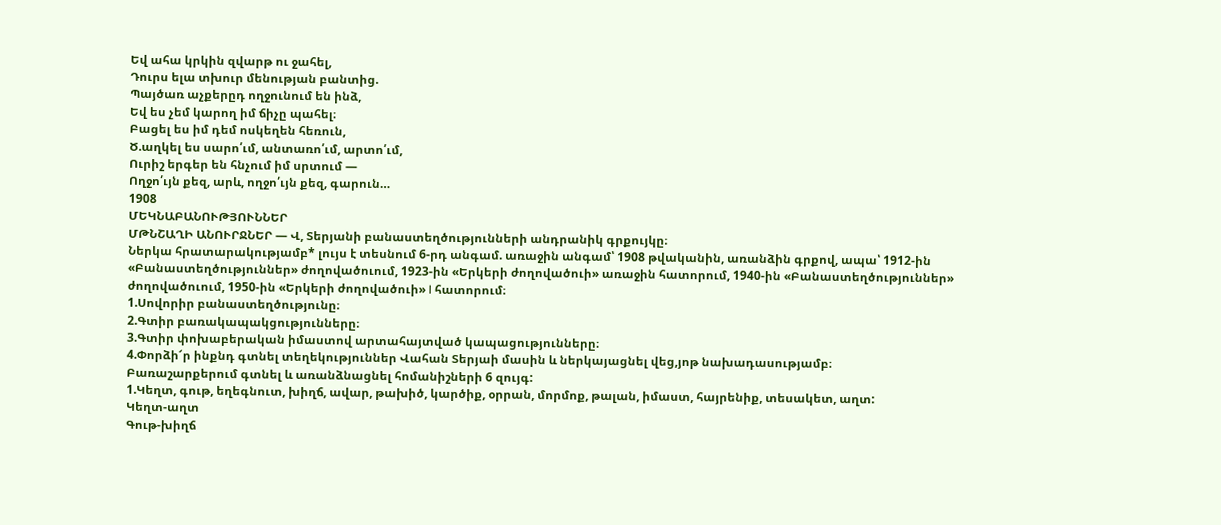Եվ ահա կրկին զվարթ ու ջահել,
Դուրս ելա տխուր մենության բանտից.
Պայծառ աչքերըդ ողջունում են ինձ,
Եվ ես չեմ կարող իմ ճիչը պահել։
Բացել ես իմ դեմ ոսկեղեն հեռուն,
Ծ.աղկել ես սարո՛ւմ, անտառո՛ւմ, արտո՛ւմ,
Ուրիշ երգեր են հնչում իմ սրտում —
Ողջո՛ւյն քեզ, արև, ողջո՛ւյն քեզ, գարուն…
1908
ՄԵԿՆԱԲԱՆՈՒԹՅՈՒՆՆԵՐ
ՄԹՆՇԱՂԻ ԱՆՈՒՐՋՆԵՐ — Վ, Տերյանի բանաստեղծությունների անդրանիկ գրքույկը։
Ներկա հրատարակությամբ* լույս է տեսնում 6-րդ անգամ. առաջին անգամ՝ 1908 թվականին, առանձին գրքով, ապա՝ 1912-ին «Բանաստեղծություններ» ժողովածուում, 1923-ին «Երկերի ժողովածուի» առաջին հատորում, 1940-ին «Բանաստեղծություններ» ժողովածուում, 1950-ին «Երկերի ժողովածուի» I հատորում։
1.Սովորիր բանաստեղծությունը։
2.Գտիր բառակապակցությունները։
3.Գտիր փոխաբերական իմաստով արտահայտված կապացությունները։
4.Փորձի՜ր ինքնդ գտնել տեղեկություններ Վահան Տերյաի մասին և ներկայացնել վեց,յոթ նախադասությամբ։
Բառաշարքերում գտնել և առանձնացնել հոմանիշների 6 զույգ:
1.Կեղտ, գութ, եղեգնուտ, խիղճ, ավար, թախիծ, կարծիք, օրրան, մորմոք, թալան, իմաստ, հայրենիք, տեսակետ, աղտ:
Կեղտ-աղտ
Գութ-խիղճ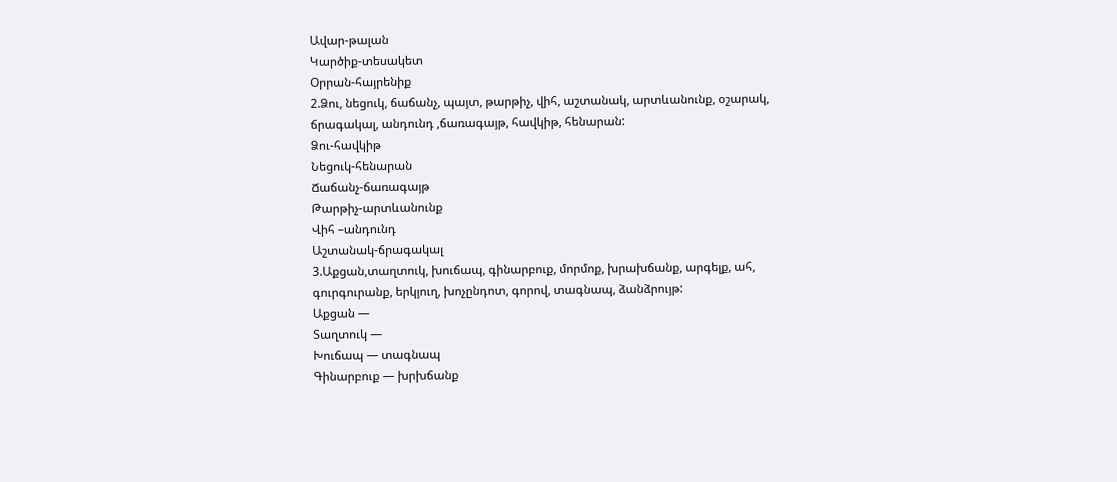Ավար-թալան
Կարծիք-տեսակետ
Օրրան-հայրենիք
2.Ձու, նեցուկ, ճաճանչ, պայտ, թարթիչ, վիհ, աշտանակ, արտևանունք, օշարակ, ճրագակալ, անդունդ ,ճառագայթ, հավկիթ, հենարան:
Ձու-հավկիթ
Նեցուկ-հենարան
Ճաճանչ-ճառագայթ
Թարթիչ-արտևանունք
Վիհ –անդունդ
Աշտանակ-ճրագակալ
3.Աքցան,տաղտուկ, խուճապ, գինարբուք, մորմոք, խրախճանք, արգելք, ահ, գուրգուրանք, երկյուղ, խոչընդոտ, գորով, տագնապ, ձանձրույթ:
Աքցան —
Տաղտուկ —
Խուճապ — տագնապ
Գինարբուք — խրխճանք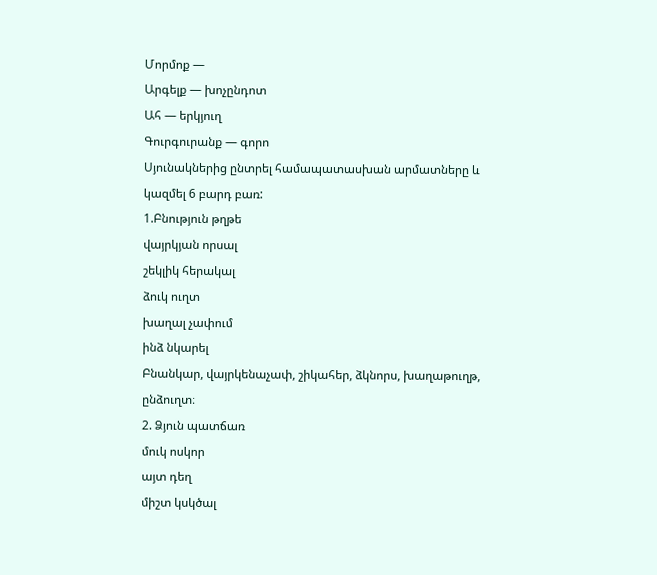Մորմոք —
Արգելք — խոչընդոտ
Ահ — երկյուղ
Գուրգուրանք — գորո
Սյունակներից ընտրել համապատասխան արմատները և կազմել 6 բարդ բառ:
1.Բնություն թղթե
վայրկյան որսալ
շեկլիկ հերակալ
ձուկ ուղտ
խաղալ չափում
ինձ նկարել
Բնանկար, վայրկենաչափ, շիկահեր, ձկնորս, խաղաթուղթ, ընձուղտ։
2. Ձյուն պատճառ
մուկ ոսկոր
այտ դեղ
միշտ կսկծալ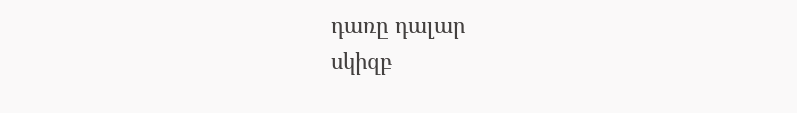դառը դալար
սկիզբ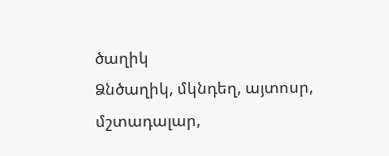ծաղիկ
Ձնծաղիկ, մկնդեղ, այտոսր, մշտադալար,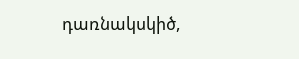դառնակսկիծ,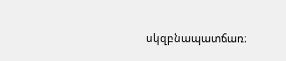սկզբնապատճառ։